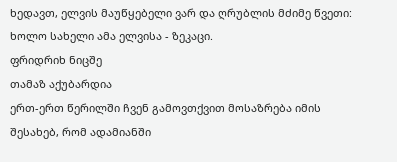ხედავთ, ელვის მაუწყებელი ვარ და ღრუბლის მძიმე წვეთი: ხოლო სახელი ამა ელვისა - ზეკაცი.
ფრიდრიხ ნიცშე
თამაზ აქუბარდია
ერთ-ერთ წერილში ჩვენ გამოვთქვით მოსაზრება იმის შესახებ, რომ ადამიანში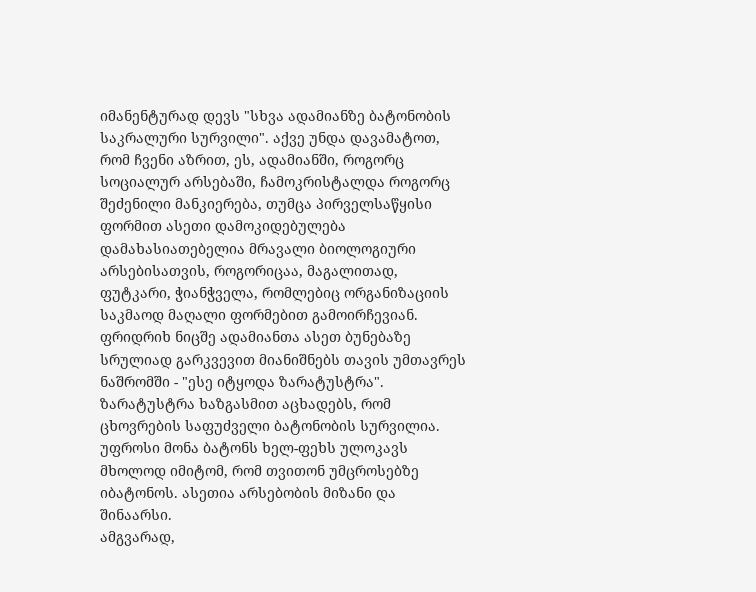იმანენტურად დევს "სხვა ადამიანზე ბატონობის საკრალური სურვილი". აქვე უნდა დავამატოთ, რომ ჩვენი აზრით, ეს, ადამიანში, როგორც სოციალურ არსებაში, ჩამოკრისტალდა როგორც შეძენილი მანკიერება, თუმცა პირველსაწყისი ფორმით ასეთი დამოკიდებულება დამახასიათებელია მრავალი ბიოლოგიური არსებისათვის, როგორიცაა, მაგალითად, ფუტკარი, ჭიანჭველა, რომლებიც ორგანიზაციის საკმაოდ მაღალი ფორმებით გამოირჩევიან.
ფრიდრიხ ნიცშე ადამიანთა ასეთ ბუნებაზე სრულიად გარკვევით მიანიშნებს თავის უმთავრეს ნაშრომში - "ესე იტყოდა ზარატუსტრა". ზარატუსტრა ხაზგასმით აცხადებს, რომ ცხოვრების საფუძველი ბატონობის სურვილია. უფროსი მონა ბატონს ხელ-ფეხს ულოკავს მხოლოდ იმიტომ, რომ თვითონ უმცროსებზე იბატონოს. ასეთია არსებობის მიზანი და შინაარსი.
ამგვარად,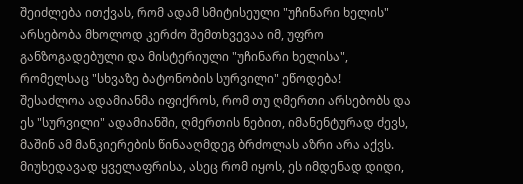შეიძლება ითქვას, რომ ადამ სმიტისეული "უჩინარი ხელის" არსებობა მხოლოდ კერძო შემთხვევაა იმ, უფრო განზოგადებული და მისტერიული "უჩინარი ხელისა", რომელსაც "სხვაზე ბატონობის სურვილი" ეწოდება!
შესაძლოა ადამიანმა იფიქროს, რომ თუ ღმერთი არსებობს და ეს "სურვილი" ადამიანში, ღმერთის ნებით, იმანენტურად ძევს, მაშინ ამ მანკიერების წინააღმდეგ ბრძოლას აზრი არა აქვს.
მიუხედავად ყველაფრისა, ასეც რომ იყოს, ეს იმდენად დიდი,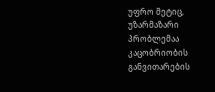უფრო მეტიც, უზარმაზარი პრობლემაა კაცობრიობის განვითარების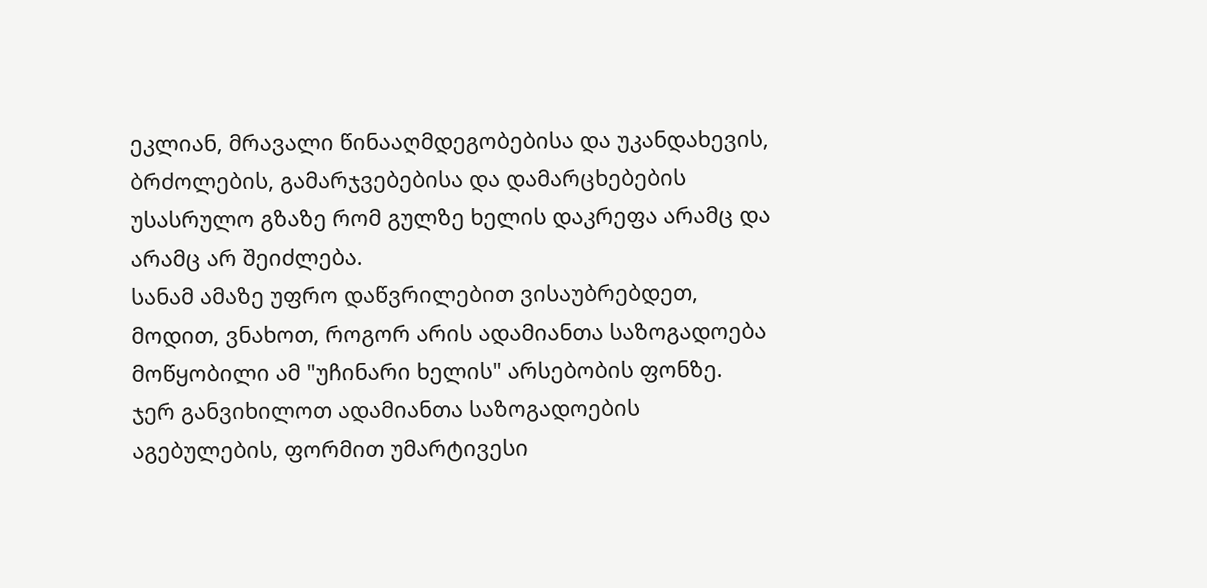ეკლიან, მრავალი წინააღმდეგობებისა და უკანდახევის, ბრძოლების, გამარჯვებებისა და დამარცხებების უსასრულო გზაზე რომ გულზე ხელის დაკრეფა არამც და არამც არ შეიძლება.
სანამ ამაზე უფრო დაწვრილებით ვისაუბრებდეთ, მოდით, ვნახოთ, როგორ არის ადამიანთა საზოგადოება მოწყობილი ამ "უჩინარი ხელის" არსებობის ფონზე.
ჯერ განვიხილოთ ადამიანთა საზოგადოების აგებულების, ფორმით უმარტივესი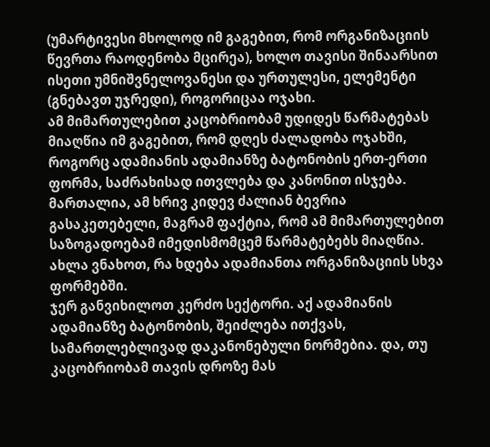(უმარტივესი მხოლოდ იმ გაგებით, რომ ორგანიზაციის წევრთა რაოდენობა მცირეა), ხოლო თავისი შინაარსით ისეთი უმნიშვნელოვანესი და ურთულესი, ელემენტი (გნებავთ უჯრედი), როგორიცაა ოჯახი.
ამ მიმართულებით კაცობრიობამ უდიდეს წარმატებას მიაღწია იმ გაგებით, რომ დღეს ძალადობა ოჯახში, როგორც ადამიანის ადამიანზე ბატონობის ერთ-ერთი ფორმა, საძრახისად ითვლება და კანონით ისჯება. მართალია, ამ ხრივ კიდევ ძალიან ბევრია გასაკეთებელი, მაგრამ ფაქტია, რომ ამ მიმართულებით საზოგადოებამ იმედისმომცემ წარმატებებს მიაღწია.
ახლა ვნახოთ, რა ხდება ადამიანთა ორგანიზაციის სხვა ფორმებში.
ჯერ განვიხილოთ კერძო სექტორი. აქ ადამიანის ადამიანზე ბატონობის, შეიძლება ითქვას, სამართლებლივად დაკანონებული ნორმებია. და, თუ კაცობრიობამ თავის დროზე მას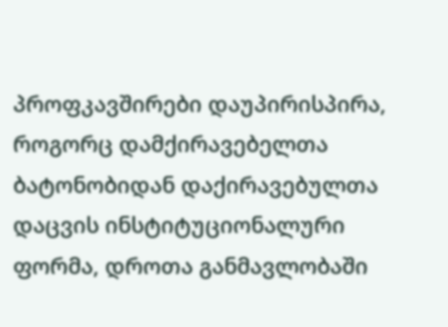პროფკავშირები დაუპირისპირა, როგორც დამქირავებელთა ბატონობიდან დაქირავებულთა დაცვის ინსტიტუციონალური ფორმა, დროთა განმავლობაში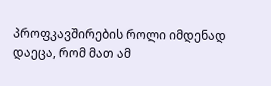პროფკავშირების როლი იმდენად დაეცა, რომ მათ ამ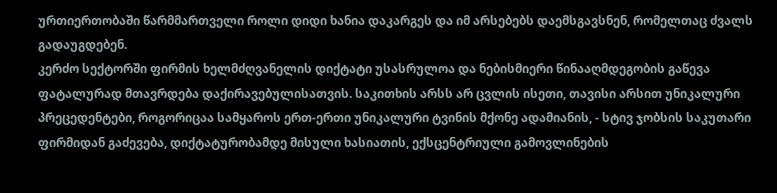ურთიერთობაში წარმმართველი როლი დიდი ხანია დაკარგეს და იმ არსებებს დაემსგავსნენ, რომელთაც ძვალს გადაუგდებენ.
კერძო სექტორში ფირმის ხელმძღვანელის დიქტატი უსასრულოა და ნებისმიერი წინააღმდეგობის გაწევა ფატალურად მთავრდება დაქირავებულისათვის. საკითხის არსს არ ცვლის ისეთი, თავისი არსით უნიკალური პრეცედენტები, როგორიცაა სამყაროს ერთ-ერთი უნიკალური ტვინის მქონე ადამიანის, - სტივ ჯობსის საკუთარი ფირმიდან გაძევება, დიქტატურობამდე მისული ხასიათის, ექსცენტრიული გამოვლინების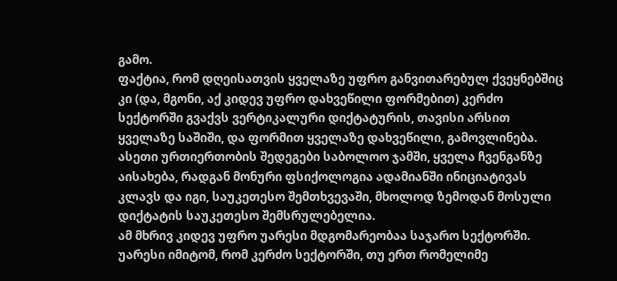გამო.
ფაქტია, რომ დღეისათვის ყველაზე უფრო განვითარებულ ქვეყნებშიც კი (და, მგონი, აქ კიდევ უფრო დახვეწილი ფორმებით) კერძო სექტორში გვაქვს ვერტიკალური დიქტატურის, თავისი არსით ყველაზე საშიში, და ფორმით ყველაზე დახვეწილი, გამოვლინება.
ასეთი ურთიერთობის შედეგები საბოლოო ჯამში, ყველა ჩვენგანზე აისახება, რადგან მონური ფსიქოლოგია ადამიანში ინიციატივას კლავს და იგი, საუკეთესო შემთხვევაში, მხოლოდ ზემოდან მოსული დიქტატის საუკეთესო შემსრულებელია.
ამ მხრივ კიდევ უფრო უარესი მდგომარეობაა საჯარო სექტორში. უარესი იმიტომ, რომ კერძო სექტორში, თუ ერთ რომელიმე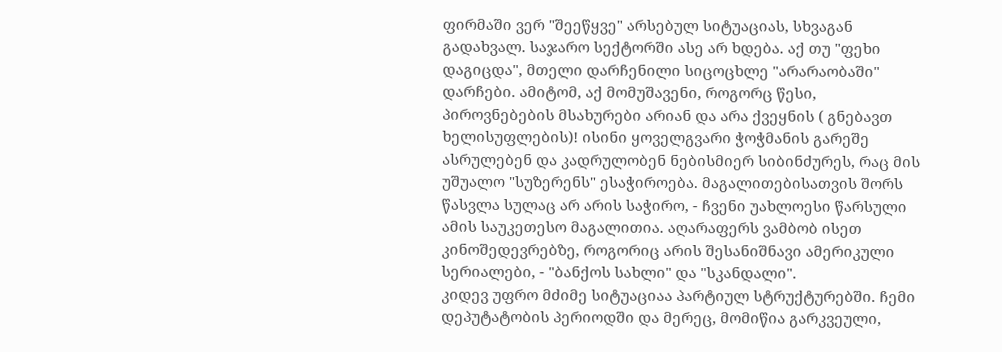ფირმაში ვერ "შეეწყვე" არსებულ სიტუაციას, სხვაგან გადახვალ. საჯარო სექტორში ასე არ ხდება. აქ თუ "ფეხი დაგიცდა", მთელი დარჩენილი სიცოცხლე "არარაობაში" დარჩები. ამიტომ, აქ მომუშავენი, როგორც წესი, პიროვნებების მსახურები არიან და არა ქვეყნის ( გნებავთ ხელისუფლების)! ისინი ყოველგვარი ჭოჭმანის გარეშე ასრულებენ და კადრულობენ ნებისმიერ სიბინძურეს, რაც მის უშუალო "სუზერენს" ესაჭიროება. მაგალითებისათვის შორს წასვლა სულაც არ არის საჭირო, - ჩვენი უახლოესი წარსული ამის საუკეთესო მაგალითია. აღარაფერს ვამბობ ისეთ კინოშედევრებზე, როგორიც არის შესანიშნავი ამერიკული სერიალები, - "ბანქოს სახლი" და "სკანდალი".
კიდევ უფრო მძიმე სიტუაციაა პარტიულ სტრუქტურებში. ჩემი დეპუტატობის პერიოდში და მერეც, მომიწია გარკვეული,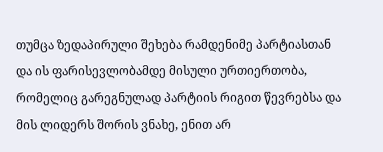თუმცა ზედაპირული შეხება რამდენიმე პარტიასთან და ის ფარისევლობამდე მისული ურთიერთობა, რომელიც გარეგნულად პარტიის რიგით წევრებსა და მის ლიდერს შორის ვნახე, ენით არ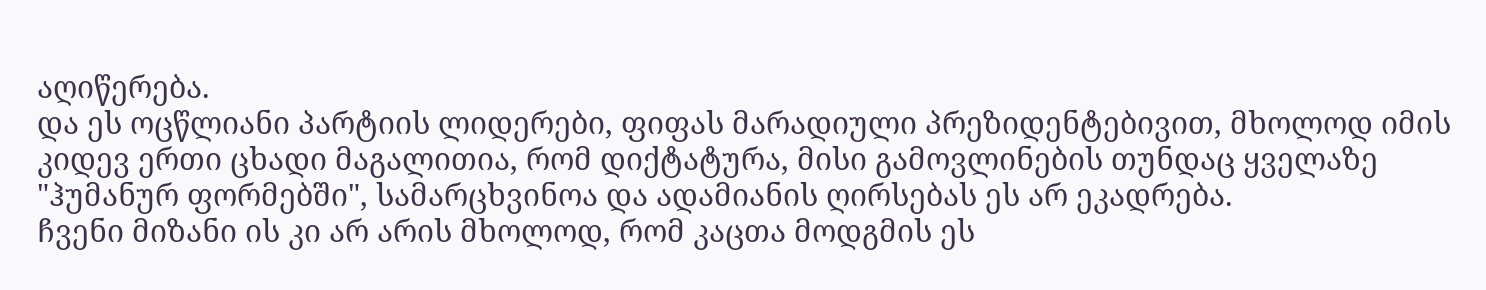აღიწერება.
და ეს ოცწლიანი პარტიის ლიდერები, ფიფას მარადიული პრეზიდენტებივით, მხოლოდ იმის კიდევ ერთი ცხადი მაგალითია, რომ დიქტატურა, მისი გამოვლინების თუნდაც ყველაზე "ჰუმანურ ფორმებში", სამარცხვინოა და ადამიანის ღირსებას ეს არ ეკადრება.
ჩვენი მიზანი ის კი არ არის მხოლოდ, რომ კაცთა მოდგმის ეს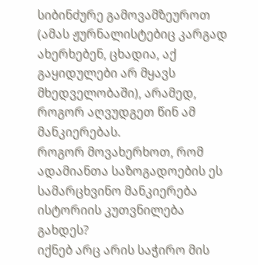სიბინძურე გამოვამზეუროთ (ამას ჟურნალისტებიც კარგად ახერხებენ, ცხადია, აქ გაყიდულები არ მყავს მხედველობაში), არამედ, როგორ აღვუდგეთ წინ ამ მანკიერებას.
როგორ მოვახერხოთ, რომ ადამიანთა საზოგადოების ეს სამარცხვინო მანკიერება ისტორიის კუთვნილება გახდეს?
იქნებ არც არის საჭირო მის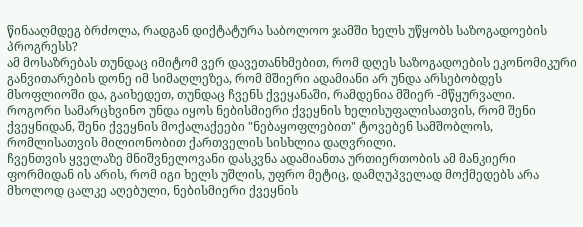წინააღმდეგ ბრძოლა, რადგან დიქტატურა საბოლოო ჯამში ხელს უწყობს საზოგადოების პროგრესს?
ამ მოსაზრებას თუნდაც იმიტომ ვერ დავეთანხმებით, რომ დღეს საზოგადოების ეკონომიკური განვითარების დონე იმ სიმაღლეზეა, რომ მშიერი ადამიანი არ უნდა არსებობდეს მსოფლიოში და, გაიხედეთ, თუნდაც ჩვენს ქვეყანაში, რამდენია მშიერ -მწყურვალი.
როგორი სამარცხვინო უნდა იყოს ნებისმიერი ქვეყნის ხელისუფალისათვის, რომ შენი ქვეყნიდან, შენი ქვეყნის მოქალაქეები "ნებაყოფლებით" ტოვებენ სამშობლოს, რომლისათვის მილიონობით ქართველის სისხლია დაღვრილი.
ჩვენთვის ყველაზე მნიშვნელოვანი დასკვნა ადამიანთა ურთიერთობის ამ მანკიერი ფორმიდან ის არის, რომ იგი ხელს უშლის, უფრო მეტიც, დამღუპველად მოქმედებს არა მხოლოდ ცალკე აღებული, ნებისმიერი ქვეყნის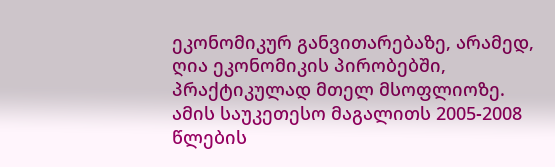ეკონომიკურ განვითარებაზე, არამედ, ღია ეკონომიკის პირობებში, პრაქტიკულად მთელ მსოფლიოზე.
ამის საუკეთესო მაგალითს 2005-2008 წლების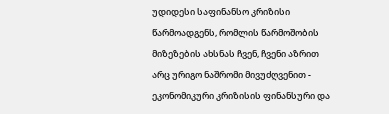უდიდესი საფინანსო კრიზისი წარმოადგენს, რომლის წარმოშობის მიზეზების ახსნას ჩვენ, ჩვენი აზრით არც ურიგო ნაშრომი მივუძღვენით - ეკონომიკური კრიზისის ფინანსური და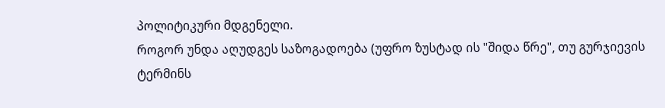პოლიტიკური მდგენელი.
როგორ უნდა აღუდგეს საზოგადოება (უფრო ზუსტად ის "შიდა წრე", თუ გურჯიევის ტერმინს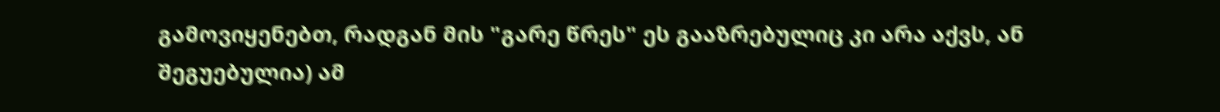გამოვიყენებთ, რადგან მის "გარე წრეს" ეს გააზრებულიც კი არა აქვს, ან შეგუებულია) ამ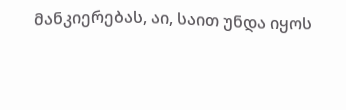მანკიერებას, აი, საით უნდა იყოს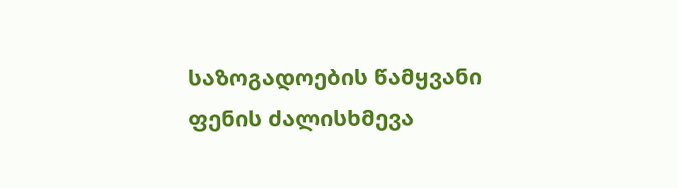საზოგადოების წამყვანი ფენის ძალისხმევა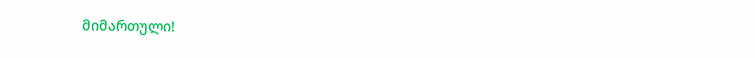მიმართული!